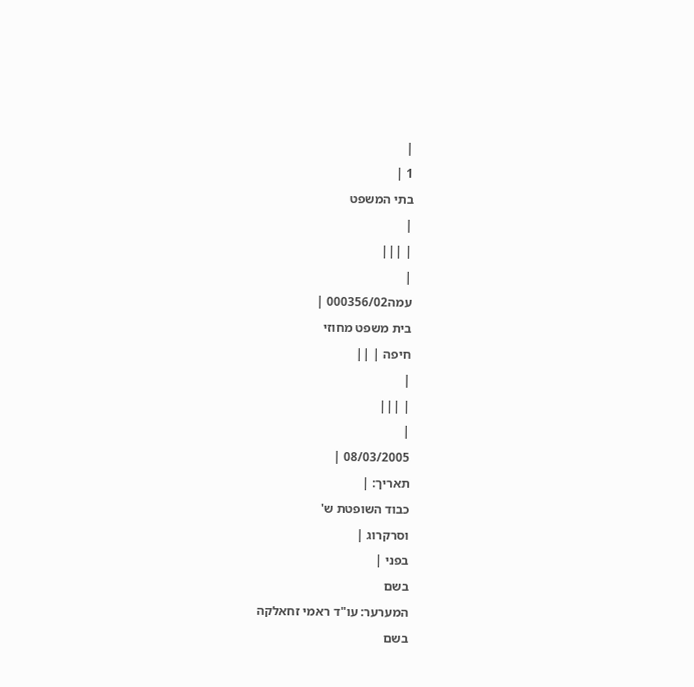|
1 |
בתי המשפט
|
| |||
|
עמה000356/02 |
בית משפט מחוזי
חיפה | ||
|
| |||
|
08/03/2005 |
תאריך: |
כבוד השופטת ש'
וסרקרוג |
בפני |
בשם
המערער: עו"ד ראמי זחאלקה
בשם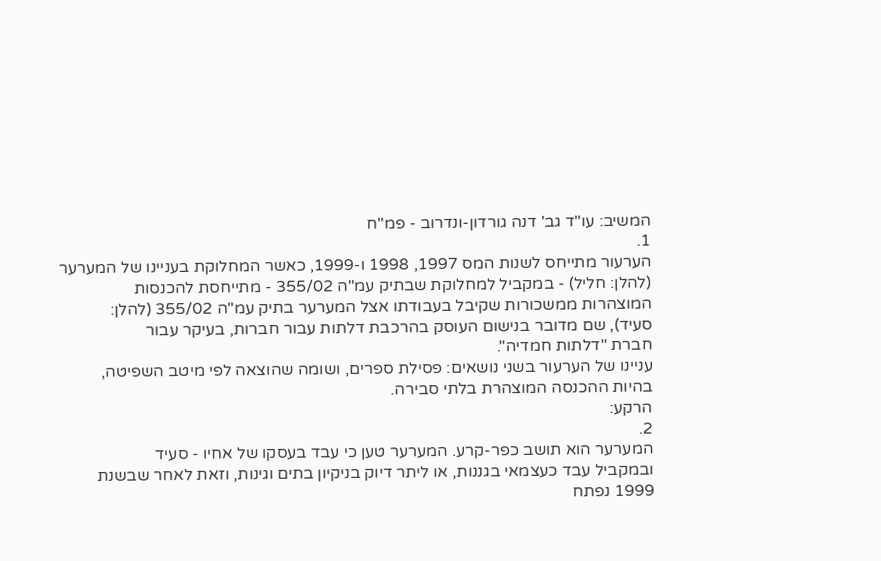המשיב: עו"ד גב' דנה גורדון-ונדרוב - פמ"ח
1.
הערעור מתייחס לשנות המס 1997, 1998 ו-1999, כאשר המחלוקת בעניינו של המערער
(להלן: חליל) - במקביל למחלוקת שבתיק עמ"ה 355/02 - מתייחסת להכנסות
המוצהרות ממשכורות שקיבל בעבודתו אצל המערער בתיק עמ"ה 355/02 (להלן:
סעיד), שם מדובר בנישום העוסק בהרכבת דלתות עבור חברות, בעיקר עבור
חברת "דלתות חמדיה".
עניינו של הערעור בשני נושאים: פסילת ספרים, ושומה שהוצאה לפי מיטב השפיטה,
בהיות ההכנסה המוצהרת בלתי סבירה.
הרקע:
2.
המערער הוא תושב כפר-קרע. המערער טען כי עבד בעסקו של אחיו - סעיד
ובמקביל עבד כעצמאי בגננות, או ליתר דיוק בניקיון בתים וגינות, וזאת לאחר שבשנת
1999 נפתח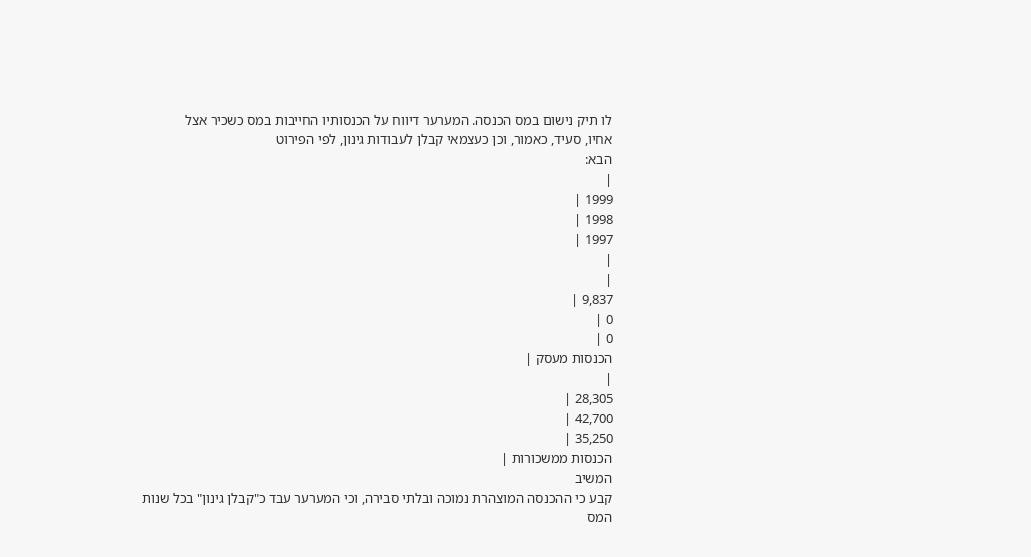לו תיק נישום במס הכנסה. המערער דיווח על הכנסותיו החייבות במס כשכיר אצל
אחיו, סעיד, כאמור, וכן כעצמאי קבלן לעבודות גינון, לפי הפירוט
הבא:
|
1999 |
1998 |
1997 |
|
|
9,837 |
0 |
0 |
הכנסות מעסק |
|
28,305 |
42,700 |
35,250 |
הכנסות ממשכורות |
המשיב
קבע כי ההכנסה המוצהרת נמוכה ובלתי סבירה, וכי המערער עבד כ"קבלן גינון" בכל שנות
המס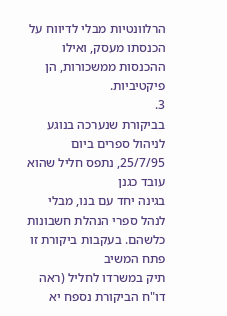הרלוונטיות מבלי לדיווח על הכנסתו מעסק, ואילו ההכנסות ממשכורות, הן פיקטיביות.
3.
בביקורת שנערכה בנוגע לניהול ספרים ביום 25/7/95, נתפס חליל שהוא עובד כגנן
בגינה יחד עם בנו, מבלי לנהל ספרי הנהלת חשבונות כלשהם. בעקבות ביקורת זו פתח המשיב
תיק במשרדו לחליל (ראה דו"ח הביקורת נספח יא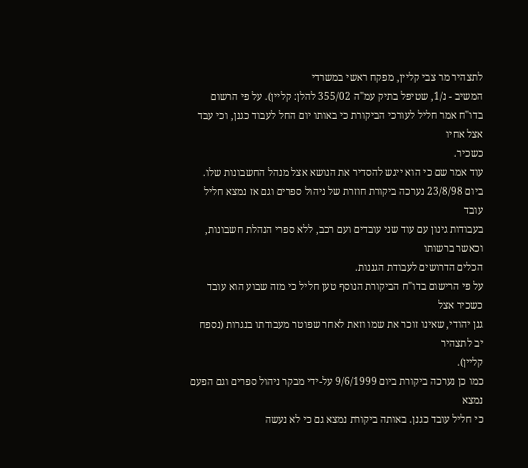לתצהיר מר צבי קליין, מפקח ראשי במשרדי
המשיב - נ/1, שטיפל בתיק עמ"ה 355/02 להלן: קליין). על פי הרשום
בדו"ח אמר חליל לעורכי הביקורת כי באותו יום החל לעבוד כגנן, וכי עבד אצל אחיו
כשכיר.
עוד אמר שם כי הוא ייגש להסדיר את הנושא אצל מנהל החשבונות שלו.
ביום 23/8/98 נערכה ביקורת חוזרת של ניהול ספרים וגם אז נמצא חליל עובד
בעבודות גינון עם עוד שני עובדים ועם רכב, ללא ספרי הנהלת חשבונות, וכאשר ברשותו
הכלים הדרושים לעבודת הגננות.
על פי הרישום בדו"ח הביקורת הנוסף טען חליל כי מזה שבוע הוא עובד כשכיר אצל
גנן יהודי, שאינו זוכר את שמו וזאת לאחר שפוטר מעבודתו בנגרות (נספח יב לתצהיר
קליין).
כמו כן נערכה ביקורת ביום 9/6/1999 על-ידי מבקר ניהול ספרים וגם הפעם נמצא
כי חליל עובד כגנן. באותה ביקורת נמצא גם כי לא נעשה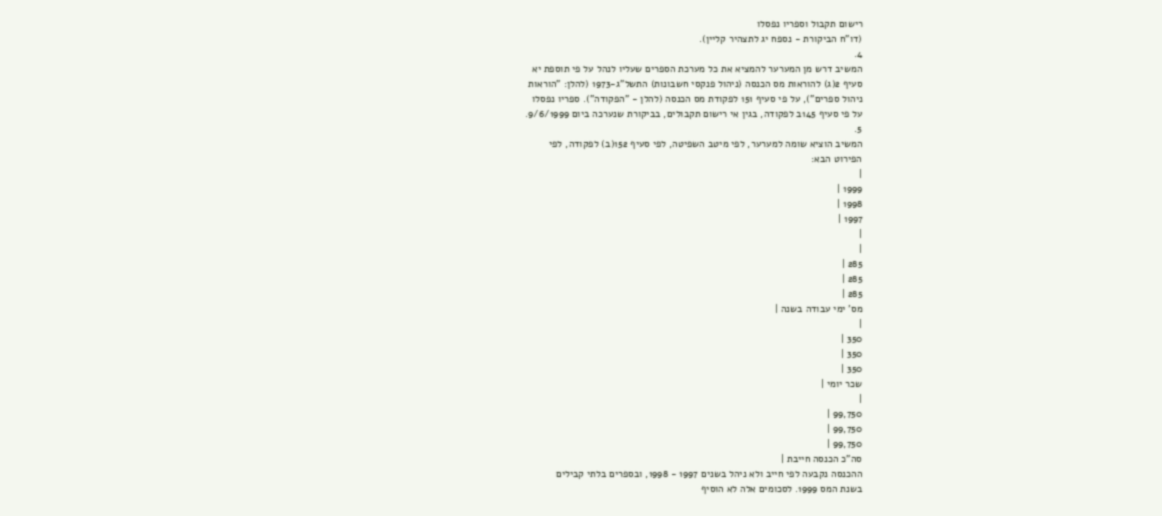רישום תקבול וספריו נפסלו
(דו"ח הביקורת - נספח יג לתצהיר קליין).
4.
המשיב דרש מן המערער להמציא את כל מערכת הספרים שעליו לנהל על פי תוספת יא
סעיף 2(ג) להוראות מס הכנסה (ניהול פנקסי חשבונות) התשל"ג-1973 (להלן: "הוראות
ניהול ספרים"), על פי סעיף 151 לפקודת מס הכנסה (להלן - "הפקודה"). ספריו נפסלו
על פי סעיף 145ב לפקודה, בגין אי רישום תקבולים, בביקורת שנערכה ביום 9/6/1999.
5.
המשיב הוציא שומה למערער, לפי מיטב השפיטה, לפי סעיף 152(ב) לפקודה, לפי
הפירוט הבא:
|
1999 |
1998 |
1997 |
|
|
285 |
285 |
285 |
מס' ימי עבודה בשנה |
|
350 |
350 |
350 |
שכר יומי |
|
99,750 |
99,750 |
99,750 |
סה"כ הכנסה חייבת |
ההכנסה נקבעה לפי חייב ולא ניהל בשנים 1997 - 1998, ובספרים בלתי קבילים
בשנת המס 1999. לסכומים אלה לא הוסיף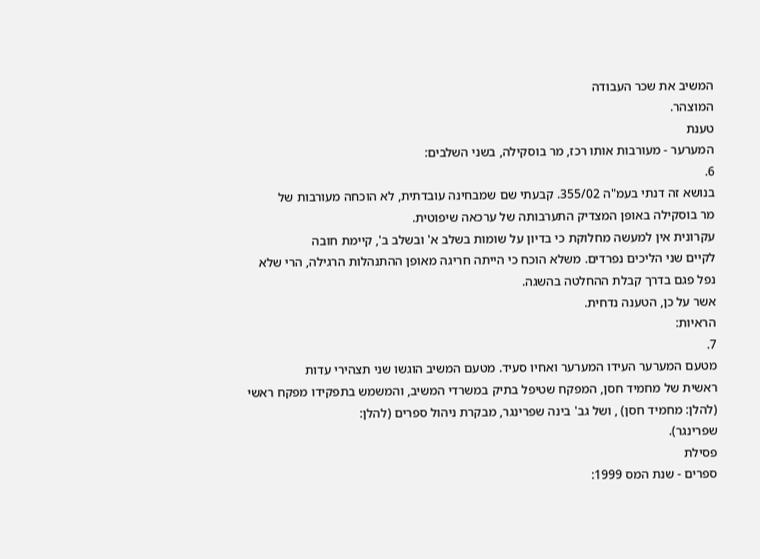המשיב את שכר העבודה
המוצהר.
טענת
המערער - מעורבות אותו רכז, מר בוסקילה, בשני השלבים:
6.
בנושא זה דנתי בעמ"ה 355/02. קבעתי שם שמבחינה עובדתית, לא הוכחה מעורבות של
מר בוסקילה באופן המצדיק התערבותה של ערכאה שיפוטית.
עקרונית אין למעשה מחלוקת כי בדיון על שומות בשלב א' ובשלב ב', קיימת חובה
לקיים שני הליכים נפרדים. משלא הוכח כי הייתה חריגה מאופן ההתנהלות הרגילה, הרי שלא
נפל פגם בדרך קבלת ההחלטה בהשגה.
אשר על כן, הטענה נדחית.
הראיות:
7.
מטעם המערער העידו המערער ואחיו סעיד. מטעם המשיב הוגשו שני תצהירי עדות
ראשית של מחמיד חסן, המפקח שטיפל בתיק במשרדי המשיב, והמשמש בתפקידו מפקח ראשי
(להלן: מחמיד חסן) , ושל גב' בינה שפרינגר, מבקרת ניהול ספרים (להלן:
שפרינגר).
פסילת
ספרים - שנת המס 1999: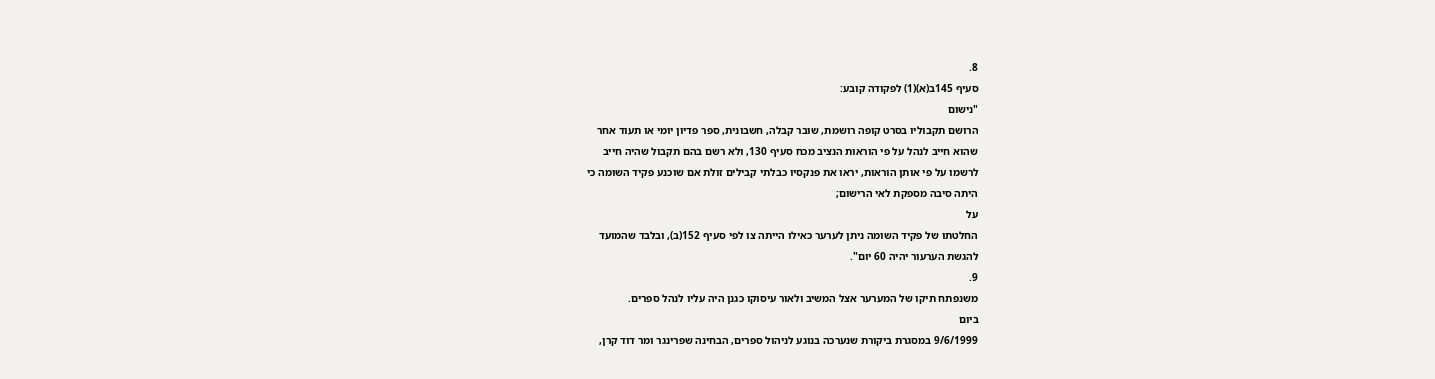8.
סעיף 145ב(א)(1) לפקודה קובע:
"נישום
הרושם תקבוליו בסרט קופה רושמת, שובר קבלה, חשבונית, ספר פדיון יומי או תעוד אחר
שהוא חייב לנהל על פי הוראות הנציב מכח סעיף 130, ולא רשם בהם תקבול שהיה חייב
לרשמו על פי אותן הוראות, יראו את פנקסיו כבלתי קבילים זולת אם שוכנע פקיד השומה כי
היתה סיבה מספקת לאי הרישום;
על
החלטתו של פקיד השומה ניתן לערער כאילו הייתה צו לפי סעיף 152(ב), ובלבד שהמועד
להגשת הערעור יהיה 60 יום".
9.
משנפתח תיקו של המערער אצל המשיב ולאור עיסוקו כגנן היה עליו לנהל ספרים.
ביום
9/6/1999 במסגרת ביקורת שנערכה בנוגע לניהול ספרים, הבחינה שפרינגר ומר דוד קרן,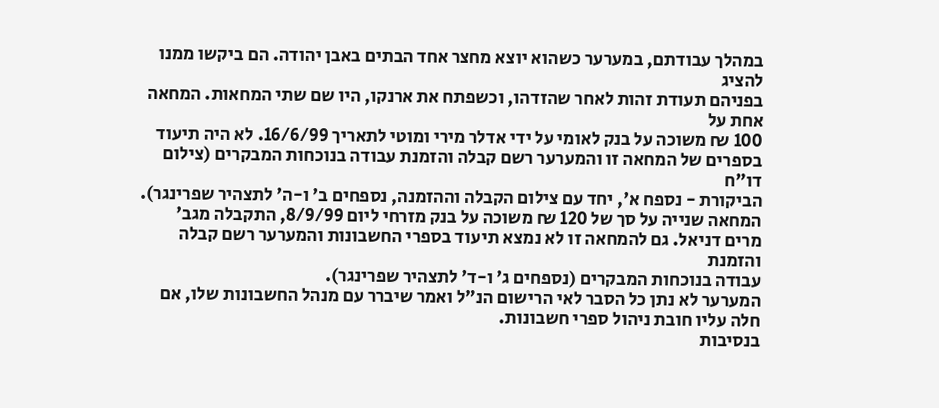במהלך עבודתם, במערער כשהוא יוצא מחצר אחד הבתים באבן יהודה. הם ביקשו ממנו להציג
בפניהם תעודת זהות לאחר שהזדהו, וכשפתח את ארנקו, היו שם שתי המחאות. המחאה אחת על
100 ₪ משוכה על בנק לאומי על ידי אדלר מירי ומוטי לתאריך 16/6/99. לא היה תיעוד
בספרים של המחאה זו והמערער רשם קבלה והזמנת עבודה בנוכחות המבקרים (צילום דו"ח
הביקורת - נספח א', יחד עם צילום הקבלה וההזמנה, נספחים ב' ו-ה' לתצהיר שפרינגר).
המחאה שנייה על סך של 120 ₪ משוכה על בנק מזרחי ליום 8/9/99, התקבלה מגב'
מרים דניאל. גם להמחאה זו לא נמצא תיעוד בספרי החשבונות והמערער רשם קבלה והזמנת
עבודה בנוכחות המבקרים (נספחים ג' ו-ד' לתצהיר שפרינגר).
המערער לא נתן כל הסבר לאי הרישום הנ"ל ואמר שיברר עם מנהל החשבונות שלו, אם
חלה עליו חובת ניהול ספרי חשבונות.
בנסיבות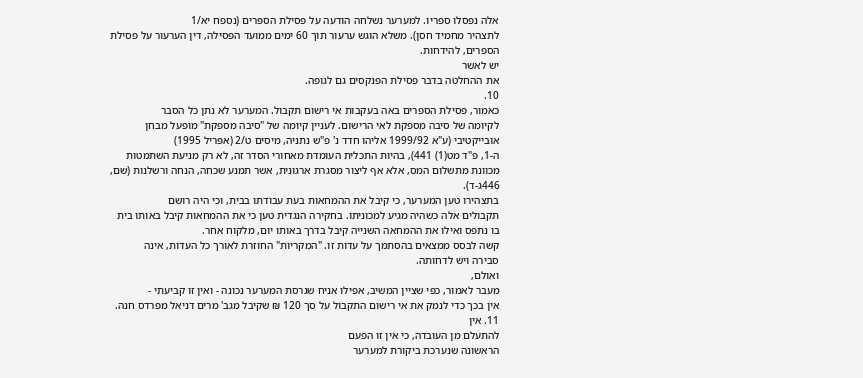אלה נפסלו ספריו. למערער נשלחה הודעה על פסילת הספרים (נספח יא/1
לתצהיר מחמיד חסן). משלא הוגש ערעור תוך 60 ימים ממועד הפסילה, דין הערעור על פסילת
הספרים, להידחות.
יש לאשר
את ההחלטה בדבר פסילת הפנקסים גם לגופה.
10.
כאמור, פסילת הספרים באה בעקבות אי רישום תקבול. המערער לא נתן כל הסבר
לקיומה של סיבה מספקת לאי הרישום. לעניין קיומה של "סיבה מספקת" מופעל מבחן
אובייקטיבי (ע"א 1999/92 אליהו חדד נ' פ"ש נתניה, מיסים ט/2 (אפריל 1995)
ה-1, פ"ד מט(1) 441), בהיות התכלית העומדת מאחורי הסדר זה, לא רק מניעת השתמטות
מכוונת מתשלום המס, אלא אף ליצור מסגרת ארגונית, אשר תמנע שכחה, הנחה ורשלנות (שם,
446ג-ד).
בתצהירו טען המערער, כי קיבל את ההמחאות בעת עבודתו בבית, וכי היה רושם
תקבולים אלה כשהיה מגיע למכוניתו. בחקירה הנגדית טען כי את ההמחאות קיבל באותו בית
בו נתפס ואילו את ההמחאה השנייה קיבל בדרך באותו יום, מלקוח אחר.
קשה לבסס ממצאים בהסתמך על עדות זו. "המקריות" החוזרת לאורך כל העדות, אינה
סבירה ויש לדחותה.
ואולם,
מעבר לאמור, כפי שציין המשיב, אפילו אניח שגרסת המערער נכונה - ואין זו קביעתי -
אין בכך כדי לנמק את אי רישום התקבול על סך 120 ₪ שקיבל מגב' מרים דניאל מפרדס חנה.
11. אין
להתעלם מן העובדה, כי אין זו הפעם
הראשונה שנערכת ביקורת למערער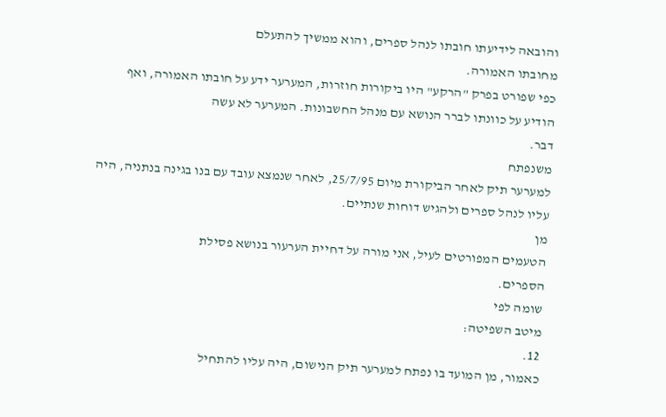והובאה לידיעתו חובתו לנהל ספרים, והוא ממשיך להתעלם
מחובתו האמורה.
כפי שפורט בפרק "הרקע" היו ביקורות חוזרות, המערער ידע על חובתו האמורה, ואף
הודיע על כוונתו לברר הנושא עם מנהל החשבונות. המערער לא עשה
דבר.
משנפתח
למערער תיק לאחר הביקורת מיום 25/7/95, לאחר שנמצא עובד עם בנו בגינה בנתניה, היה
עליו לנהל ספרים ולהגיש דוחות שנתיים.
מן
הטעמים המפורטים לעיל, אני מורה על דחיית הערעור בנושא פסילת
הספרים.
שומה לפי
מיטב השפיטה:
12.
כאמור, מן המועד בו נפתח למערער תיק הנישום, היה עליו להתחיל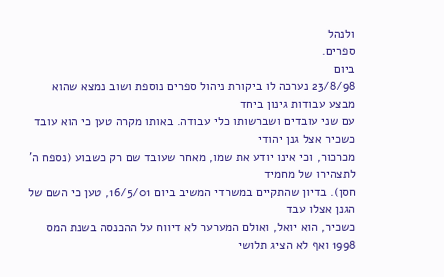ולנהל
ספרים.
ביום
23/8/98 נערכה לו ביקורת ניהול ספרים נוספת ושוב נמצא שהוא מבצע עבודות גינון ביחד
עם שני עובדים ושברשותו כלי עבודה. באותו מקרה טען כי הוא עובד כשכיר אצל גנן יהודי
מכרכור, וכי אינו יודע את שמו, מאחר שעובד שם רק כשבוע (נספח ה' לתצהירו של מחמיד
חסן). בדיון שהתקיים במשרדי המשיב ביום 16/5/01, טען כי השם של הגנן אצלו עבד
כשכיר, הוא יואל, ואולם המערער לא דיווח על ההכנסה בשנת המס 1998 ואף לא הציג תלושי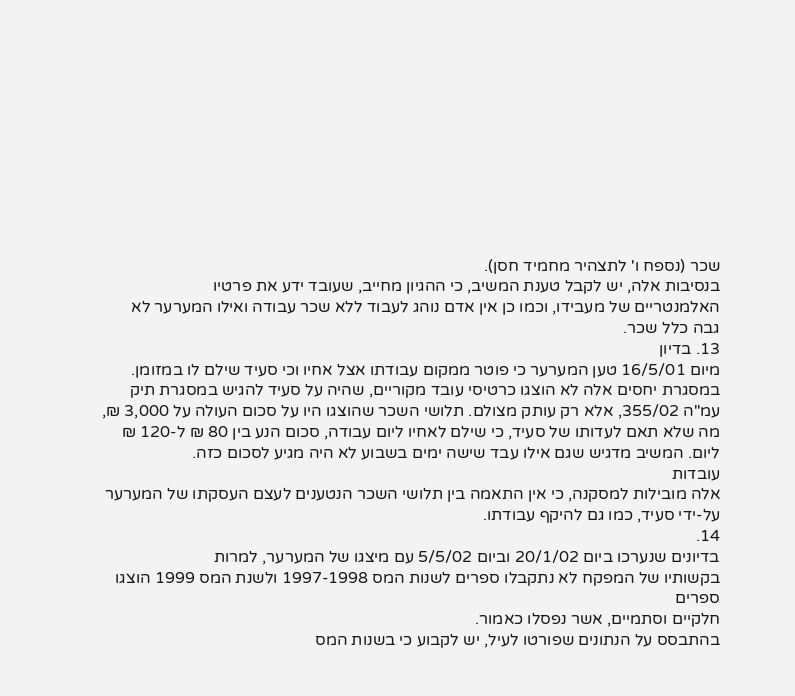שכר (נספח ו' לתצהיר מחמיד חסן).
בנסיבות אלה, יש לקבל טענת המשיב, כי ההגיון מחייב, שעובד ידע את פרטיו
האלמנטריים של מעבידו, וכמו כן אין אדם נוהג לעבוד ללא שכר עבודה ואילו המערער לא
גבה כלל שכר.
13. בדיון
מיום 16/5/01 טען המערער כי פוטר ממקום עבודתו אצל אחיו וכי סעיד שילם לו במזומן.
במסגרת יחסים אלה לא הוצגו כרטיסי עובד מקוריים, שהיה על סעיד להגיש במסגרת תיק
עמ"ה 355/02, אלא רק עותק מצולם. תלושי השכר שהוצגו היו על סכום העולה על 3,000 ₪,
מה שלא תאם לעדותו של סעיד, כי שילם לאחיו ליום עבודה, סכום הנע בין 80 ₪ ל-120 ₪
ליום. המשיב מדגיש שגם אילו עבד שישה ימים בשבוע לא היה מגיע לסכום כזה.
עובדות
אלה מובילות למסקנה, כי אין התאמה בין תלושי השכר הנטענים לעצם העסקתו של המערער
על-ידי סעיד, כמו גם להיקף עבודתו.
14.
בדיונים שנערכו ביום 20/1/02 וביום 5/5/02 עם מיצגו של המערער, למרות
בקשותיו של המפקח לא נתקבלו ספרים לשנות המס 1997-1998 ולשנת המס 1999 הוצגו ספרים
חלקיים וסתמיים, אשר נפסלו כאמור.
בהתבסס על הנתונים שפורטו לעיל, יש לקבוע כי בשנות המס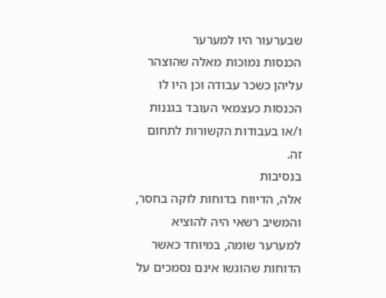שבערעור היו למערער
הכנסות נמוכות מאלה שהוצהר עליהן כשכר עבודה וכן היו לו הכנסות כעצמאי העובד בגננות
ו/או בעבודות הקשורות לתחום זה.
בנסיבות
אלה, הדיווח בדוחות לוקה בחסר, והמשיב רשאי היה להוציא למערער שומה, במיוחד כאשר
הדוחות שהוגשו אינם נסמכים על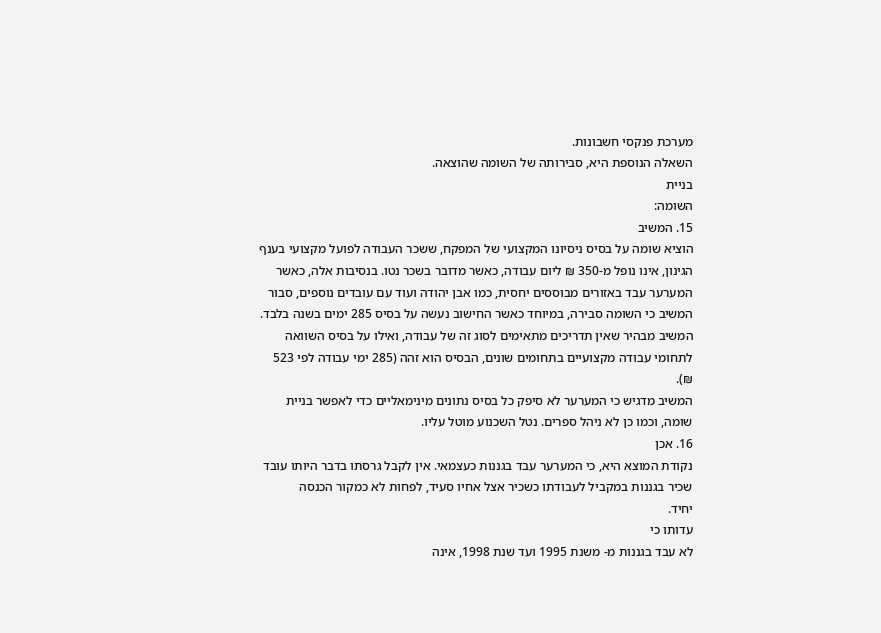מערכת פנקסי חשבונות.
השאלה הנוספת היא, סבירותה של השומה שהוצאה.
בניית
השומה:
15. המשיב
הוציא שומה על בסיס ניסיונו המקצועי של המפקח, ששכר העבודה לפועל מקצועי בענף
הגינון, אינו נופל מ-350 ₪ ליום עבודה, כאשר מדובר בשכר נטו. בנסיבות אלה, כאשר
המערער עבד באזורים מבוססים יחסית, כמו אבן יהודה ועוד עם עובדים נוספים, סבור
המשיב כי השומה סבירה, במיוחד כאשר החישוב נעשה על בסיס 285 ימים בשנה בלבד.
המשיב מבהיר שאין תדריכים מתאימים לסוג זה של עבודה, ואילו על בסיס השוואה
לתחומי עבודה מקצועיים בתחומים שונים, הבסיס הוא זהה (285 ימי עבודה לפי 523
₪).
המשיב מדגיש כי המערער לא סיפק כל בסיס נתונים מינימאליים כדי לאפשר בניית
שומה, וכמו כן לא ניהל ספרים. נטל השכנוע מוטל עליו.
16. אכן
נקודת המוצא היא, כי המערער עבד בגננות כעצמאי. אין לקבל גרסתו בדבר היותו עובד
שכיר בגננות במקביל לעבודתו כשכיר אצל אחיו סעיד, לפחות לא כמקור הכנסה
יחיד.
עדותו כי
לא עבד בגננות מ- משנת 1995 ועד שנת 1998, אינה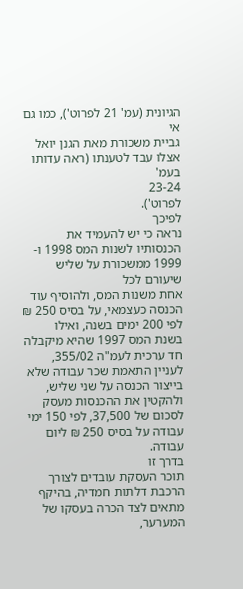הגיונית (עמ' 21 לפרוט'), כמו גם אי
גביית משכורת מאת הגנן יואל אצלו עבד לטענתו (ראה עדותו בעמ'
23-24
לפרוט').
לפיכך
נראה כי יש להעמיד את הכנסותיו לשנות המס 1998 ו- 1999 ממשכורת על שליש שיעורם לכל
אחת משנות המס, ולהוסיף עוד הכנסה כעצמאי, על בסיס 250 ₪ לפי 200 ימים בשנה, ואילו
בשנת המס 1997 שהיא מיקבלה חד ערכית לעמ"ה 355/02, לעניין התאמת שכר עבודה שלא
בייצור הכנסה על שני שליש, ולהקטין את ההכנסות מעסק לסכום של 37,500, לפי 150 ימי
עבודה על בסיס 250 ₪ ליום עבודה.
בדרך זו
תוכר העסקת עובדים לצורך הרכבת דלתות חמדיה, בהיקף מתאים לצד הכרה בעסקו של המערער,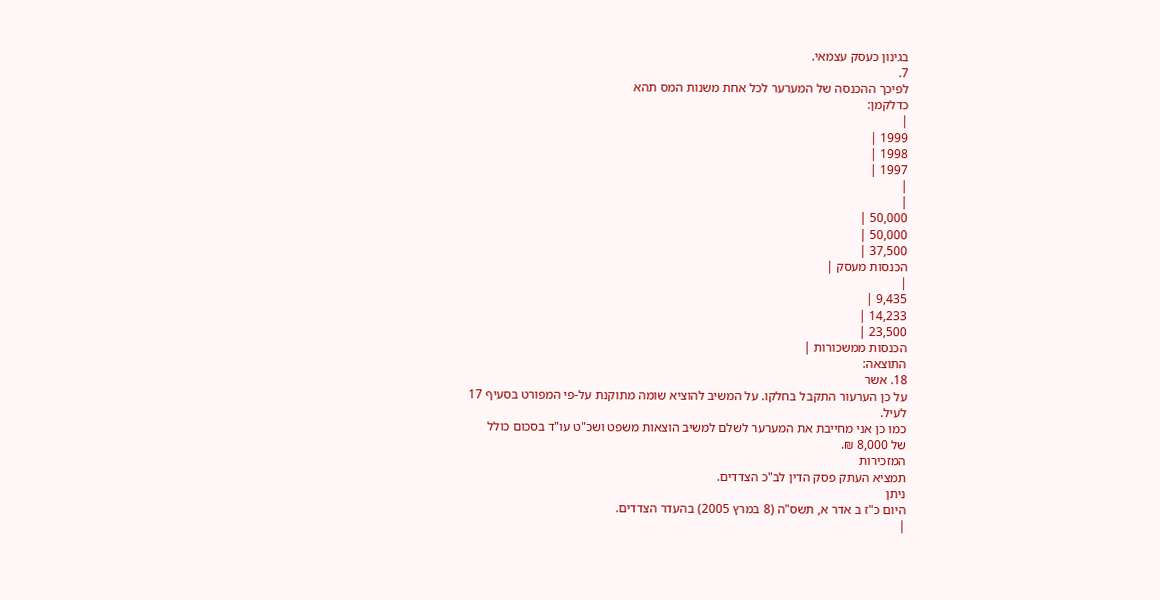בגינון כעסק עצמאי.
7.
לפיכך ההכנסה של המערער לכל אחת משנות המס תהא
כדלקמן:
|
1999 |
1998 |
1997 |
|
|
50,000 |
50,000 |
37,500 |
הכנסות מעסק |
|
9,435 |
14,233 |
23,500 |
הכנסות ממשכורות |
התוצאה:
18. אשר
על כן הערעור התקבל בחלקו. על המשיב להוציא שומה מתוקנת על-פי המפורט בסעיף 17
לעיל.
כמו כן אני מחייבת את המערער לשלם למשיב הוצאות משפט ושכ"ט עו"ד בסכום כולל
של 8,000 ₪.
המזכירות
תמציא העתק פסק הדין לב"כ הצדדים.
ניתן
היום כ"ז ב אדר א, תשס"ה (8 במרץ 2005) בהעדר הצדדים.
|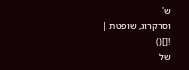ש'
וסרקרוג, שופטת |
![]()
של